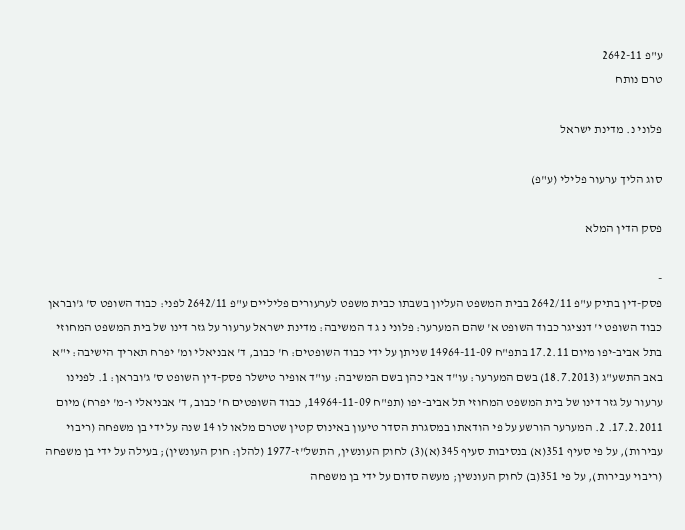ע"פ 2642-11
טרם נותח

פלוני נ. מדינת ישראל

סוג הליך ערעור פלילי (ע"פ)

פסק הדין המלא

-
פסק-דין בתיק ע"פ 2642/11 בבית המשפט העליון בשבתו כבית משפט לערעורים פליליים ע"פ 2642/11 לפני: כבוד השופט ס' ג'ובראן כבוד השופט י' דנציגר כבוד השופט א' שהם המערער: פלוני נ ג ד המשיבה: מדינת ישראל ערעור על גזר דינו של בית המשפט המחוזי בתל אביב-יפו מיום 17.2.11 בתפ"ח 14964-11-09 שניתן על ידי כבוד השופטים: ח' כבוב, ד' אבניאלי ומ' יפרח תאריך הישיבה: י"א באב התשע"ג (18.7.2013) בשם המערער: עו"ד אבי כהן בשם המשיבה: עו"ד אופיר טישלר פסק-דין השופט ס' ג'ובראן: 1. לפנינו ערעור על גזר דינו של בית המשפט המחוזי תל אביב-יפו (תפ"ח 14964-11-09, כבוד השופטים ח' כבוב, ד' אבניאלי ו-מ' יפרח) מיום 17.2.2011. 2. המערער הורשע על פי הודאתו במסגרת הסדר טיעון באינוס קטין שטרם מלאו לו 14 שנה על ידי בן משפחה (ריבוי עבירות), על פי סעיף 351(א) בנסיבות סעיף 345(א)(3) לחוק העונשין, התשל"ז-1977 (להלן: חוק העונשין); בעילה על ידי בן משפחה (ריבוי עבירות), על פי 351(ב) לחוק העונשין; מעשה סדום על ידי בן משפחה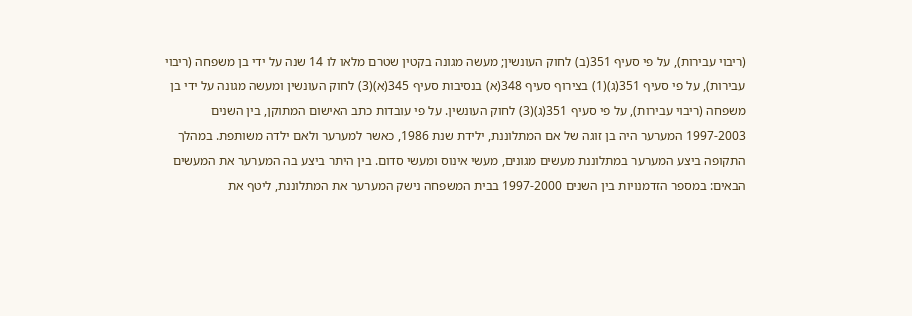(ריבוי עבירות), על פי סעיף 351(ב) לחוק העונשין; מעשה מגונה בקטין שטרם מלאו לו 14 שנה על ידי בן משפחה (ריבוי עבירות), על פי סעיף 351(ג)(1) בצירוף סעיף 348(א) בנסיבות סעיף 345(א)(3) לחוק העונשין ומעשה מגונה על ידי בן משפחה (ריבוי עבירות), על פי סעיף 351(ג)(3) לחוק העונשין. על פי עובדות כתב האישום המתוקן, בין השנים 1997-2003 המערער היה בן זוגה של אם המתלוננת, ילידת שנת 1986, כאשר למערער ולאם ילדה משותפת. במהלך התקופה ביצע המערער במתלוננת מעשים מגונים, מעשי אינוס ומעשי סדום. בין היתר ביצע בה המערער את המעשים הבאים: במספר הזדמנויות בין השנים 1997-2000 בבית המשפחה נישק המערער את המתלוננת, ליטף את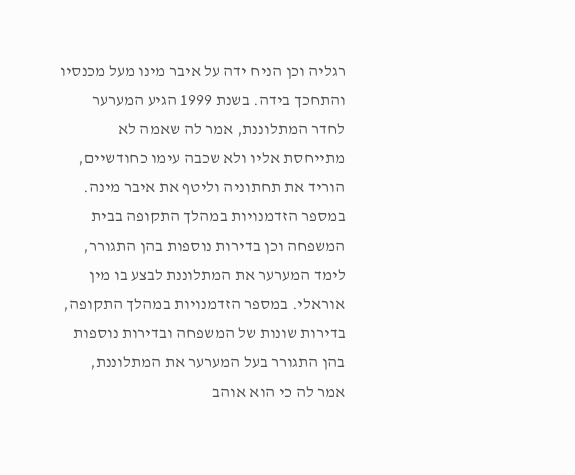רגליה וכן הניח ידה על איבר מינו מעל מכנסיו והתחכך בידה. בשנת 1999 הגיע המערער לחדר המתלוננת, אמר לה שאמה לא מתייחסת אליו ולא שכבה עימו כחודשיים, הוריד את תחתוניה וליטף את איבר מינה. במספר הזדמנויות במהלך התקופה בבית המשפחה וכן בדירות נוספות בהן התגורר, לימד המערער את המתלוננת לבצע בו מין אוראלי. במספר הזדמנויות במהלך התקופה, בדירות שונות של המשפחה ובדירות נוספות בהן התגורר בעל המערער את המתלוננת, אמר לה כי הוא אוהב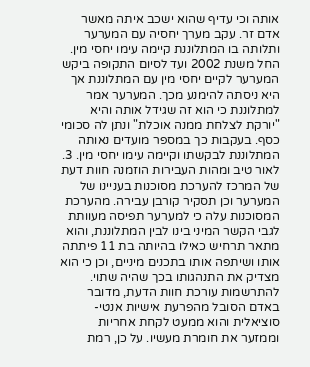אותה וכי עדיף שהוא ישכב איתה מאשר אדם זר. עקב מערך יחסיה עם המערער ותלותה בו המתלוננת קיימה עימו יחסי מין. החל משנת 2002 ועד לסיום התקופה ביקש המערער לקיים יחסי מין עם המתלוננת אך היא ניסתה להימנע מכך. המערער אמר למתלוננת כי הוא זה שגידל אותה והיא "יורקת לצלחת ממנה אוכלת" ונתן לה סכומי כסף. בעקבות כך במספר מועדים נאותה המתלוננת לבקשתו וקיימה עימו יחסי מין. 3. לאור טיב ומהות העבירות הוזמנה חוות דעת של המרכז להערכת מסוכנות בעניינו של המערער וכן תסקיר קורבן עבירה. מהערכת המסוכנות עלה כי למערער תפיסה מעוותת לגבי הקשר המיני בינו לבין המתלוננת, והוא מתאר תרחיש כאילו בהיותה בת 11 פיתתה אותו ושיתפה אותו בתכנים מיניים, וכן כי הוא מצדיק את התנהגותו בכך שהיה שתוי. להתרשמות עורכת חוות הדעת, מדובר באדם הסובל מהפרעת אישיות אנטי-סוציאלית והוא ממעט לקחת אחריות וממזער את חומרת מעשיו. על כן, רמת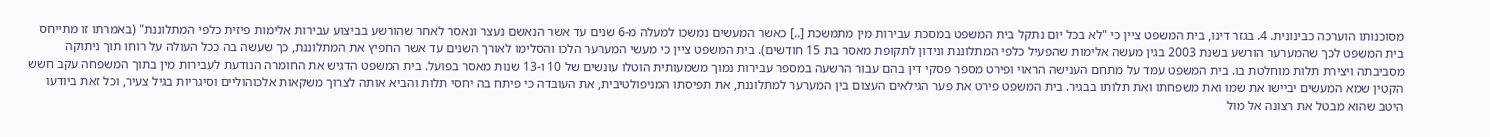מסוכנותו הוערכה כבינונית. 4. בגזר דינו, בית המשפט ציין כי "לא בכל יום נתקל בית המשפט במסכת עבירות מין מתמשכת [..] כאשר המעשים נמשכו למעלה מ-6 שנים עד אשר הנאשם נעצר ונאסר לאחר שהורשע בביצוע עבירות אלימות פיזית כלפי המתלוננת" (באמרתו זו מתייחס בית המשפט לכך שהמערער הורשע בשנת 2003 בגין מעשה אלימות שהפעיל כלפי המתלוננת ונידון לתקופת מאסר בת 15 חודשים). בית המשפט ציין כי מעשי המערער הלכו והסלימו לאורך השנים עד אשר החפיץ את המתלוננת, כך שעשה בה ככל העולה על רוחו תוך ניתוקה מסביבתה ויצירת תלות מוחלטת בו. בית המשפט עמד על מתחם הענישה הראוי ופירט מספר פסקי דין בהם עבור הרשעה במספר עבירות נמוך משמעותית הוטלו עונשים של 10 ו-13 שנות מאסר בפועל. בית המשפט הדגיש את החומרה הנודעת לעבירות מין בתוך המשפחה עקב חשש הקטין שמא המעשים יביישו את שמו ואת משפחתו ואת תלותו בבגיר. בית המשפט פירט את פער הגילאים העצום בין המערער למתלוננת, את תפיסתו המניפולטיבית, את העובדה כי פיתח בה יחסי תלות והביא אותה לצרוך משקאות אלכוהוליים וסיגריות בגיל צעיר, וכל זאת ביודעו היטב שהוא מבטל את רצונה אל מול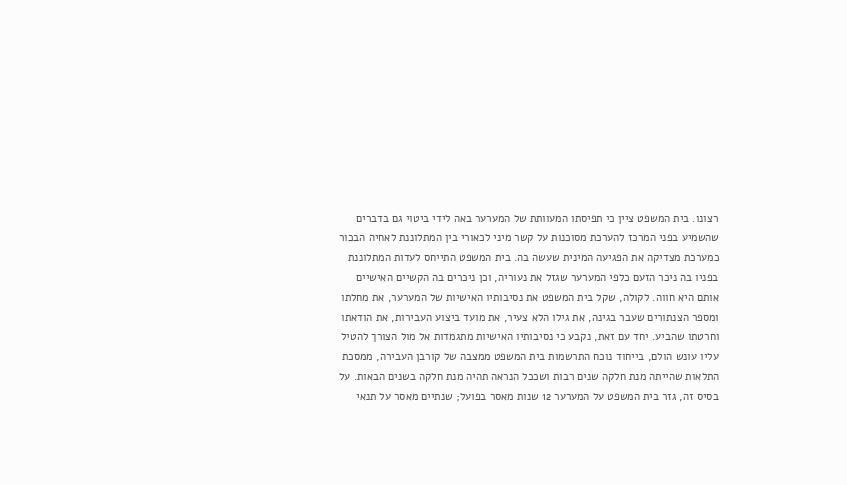רצונו. בית המשפט ציין כי תפיסתו המעוותת של המערער באה לידי ביטוי גם בדברים שהשמיע בפני המרכז להערכת מסוכנות על קשר מיני לכאורי בין המתלוננת לאחיה הבכור כמערכת מצדיקה את הפגיעה המינית שעשה בה. בית המשפט התייחס לעדות המתלוננת בפניו בה ניכר הזעם כלפי המערער שגזל את נעוריה, וכן ניכרים בה הקשיים האישיים אותם היא חווה. לקולה, שקל בית המשפט את נסיבותיו האישיות של המערער, את מחלתו ומספר הצנתורים שעבר בגינה, את גילו הלא צעיר, את מועד ביצוע העבירות, את הודאתו וחרטתו שהביע. יחד עם זאת, נקבע כי נסיבותיו האישיות מתגמדות אל מול הצורך להטיל עליו עונש הולם, בייחוד נוכח התרשמות בית המשפט ממצבה של קורבן העבירה, ממסכת התלאות שהייתה מנת חלקה שנים רבות ושככל הנראה תהיה מנת חלקה בשנים הבאות. על בסיס זה, גזר בית המשפט על המערער 12 שנות מאסר בפועל; שנתיים מאסר על תנאי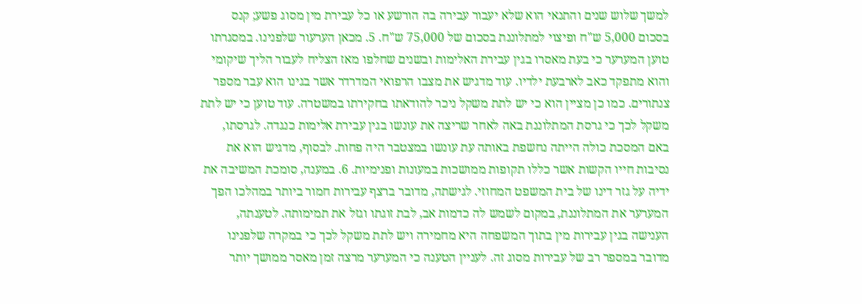למשך שלוש שנים והתנאי הוא שלא יעבור עבירה בה הורשע או כל עבירת מין מסוג פשע; קנס בסכום 5,000 ש"ח ופיצוי למתלוננת בסכום של 75,000 ש"ח. 5. מכאן הערעור שלפנינו. במסגרתו טוען המערער כי בעת מאסרו בגין עבירת האלימות ובשנים שחלפו מאז הצליח לעבור הליך שיקומי והוא מתפקד כאב לארבעת ילדיו. עוד מדגיש את מצבו הרפואי המדרדר אשר בגינו הוא עבר מספר צנתורים. כמו כן מציין הוא כי יש לתת משקל ניכר להודאתו בחקירתו במשטרה. עוד טוען כי יש לתת משקל לכך כי גרסת המתלוננת באה לאחר שריצה את עונשו בגין עבירת אלימות כנגדה. לגרסתו, באם המסכת כולה הייתה נחשפת באותה עת עונשו במצטבר היה פחות. לבסוף, מדגיש הוא את נסיבות חייו הקשות אשר כללו תקופות ממושכות במעונות ופנימיות. 6. במענה, סומכת המשיבה את ידיה על גזר דינו של בית המשפט המחוזי. לגישתה, מדובר ברצף עבירות חמור ביותר במהלכו הפך המערער את המתלוננת, במקום לשמש לה כדמות אב, לבת זוגתו וגזל את תמימותה. לטענתה, הענישה בגין עבירות מין בתוך המשפחה היא מחמירה ויש לתת משקל לכך כי במקרה שלפנינו מדובר במספר רב של עבירות מסוג זה. לעניין הטענה כי המערער מרצה זמן מאסר ממושך יותר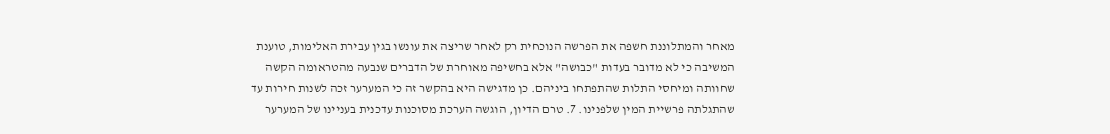מאחר והמתלוננת חשפה את הפרשה הנוכחית רק לאחר שריצה את עונשו בגין עבירת האלימות, טוענת המשיבה כי לא מדובר בעדות "כבושה" אלא בחשיפה מאוחרת של הדברים שנבעה מהטראומה הקשה שחוותה ומיחסי התלות שהתפתחו ביניהם. כן מדגישה היא בהקשר זה כי המערער זכה לשנות חירות עד שהתגלתה פרשיית המין שלפנינו. 7. טרם הדיון, הוגשה הערכת מסוכנות עדכנית בעניינו של המערער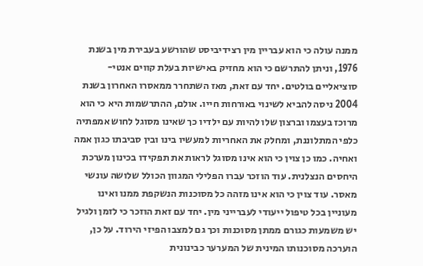ממנה עולה כי הוא עבריין מין רצידיביסט שהורשע בעבירת מין בשנת 1976, וניתן להתרשם כי הוא מחזיק באישיות בעלת קווים אנטי-סוציאליים בולטים. יחד עם זאת, מאז השתחרר ממאסרו האחרון בשנת 2004 ניסה להביא לשינוי באורחות חייו. אולם, ההתרשמות היא כי הוא מרוכז בעצמו וברצון שלו להיות עם ילדיו כך שאינו מסוגל לחוש אמפתיה כלפי המתלוננת, ומחלק את האחריות למעשיו בינו ובין סביבתו כגון אמה ואחיה. כמו כן צוין כי הוא אינו מסוגל לראות את תפקידו בכינון מערכת היחסים הנצלנית. עוד הוזכר עברו הפלילי המגוון הכולל שלושה עונשי מאסר. עוד צוין כי הוא אינו מזהה כל מסוכנות הנשקפת ממנו ואינו מעוניין בכל טיפול ייעודי לעברייני מין. יחד עם זאת הוזכר כי לזמן ולגיל יש משמעות כגורם ממתן מסוכנות וכך גם למצבו הפיזי הירוד. על כן, הוערכה מסוכנותו המינית של המערער כבינונית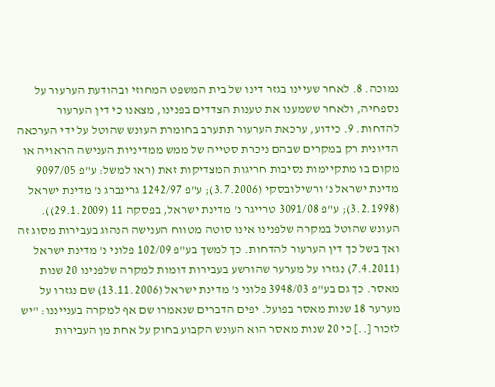נמוכה. 8. לאחר שעיינו בגזר דינו של בית המשפט המחוזי ובהודעת הערעור על נספחיה, ולאחר ששמענו את טענות הצדדים בפנינו, מצאנו כי דין הערעור להדחות. 9. כידוע, ערכאת הערעור תתערב בחומרת העונש שהוטל על ידי הערכאה הדיונית רק במקרים שבהם ניכרת סטייה של ממש ממדיניות הענישה הראויה או מקום בו מתקיימות נסיבות חריגות המצדיקות זאת (ראו למשל: ע"פ 9097/05 מדינת ישראל נ' ורשילובסקי (3.7.2006); ע"פ 1242/97 גרינברג נ' מדינת ישראל (3.2.1998); ע"פ 3091/08 טרייגר נ' מדינת ישראל, בפסקה 11 (29.1.2009)). העונש שהוטל במקרה שלפנינו אינו סוטה מטווח הענישה הנהוג בעבירות מסוג זה ואך בשל כך דין הערעור להדחות. כך למשך בע"פ 102/09 פלוני נ' מדינת ישראל (7.4.2011) נגזרו על מערער שהורשע בעבירות דומות למקרה שלפנינו 20 שנות מאסר. כך גם בע"פ 3948/03 פלוני נ' מדינת ישראל (13.11.2006) שם נגזרו על מערער 18 שנות מאסר בפועל. יפים הדברים שנאמרו שם אף למקרה בענייננו: "יש לזכור [..] כי 20 שנות מאסר הוא העונש הקבוע בחוק על אחת מן העבירות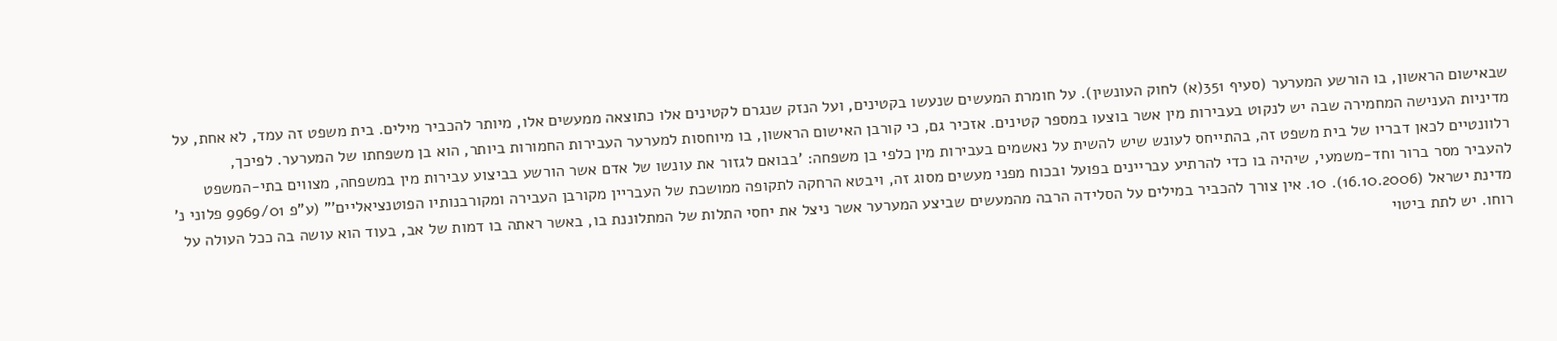שבאישום הראשון, בו הורשע המערער (סעיף 351(א) לחוק העונשין). על חומרת המעשים שנעשו בקטינים, ועל הנזק שנגרם לקטינים אלו כתוצאה ממעשים אלו, מיותר להכביר מילים. בית משפט זה עמד, לא אחת, על מדיניות הענישה המחמירה שבה יש לנקוט בעבירות מין אשר בוצעו במספר קטינים. אזכיר גם, כי קורבן האישום הראשון, בו מיוחסות למערער העבירות החמורות ביותר, הוא בן משפחתו של המערער. לפיכך, רלוונטיים לכאן דבריו של בית משפט זה, בהתייחס לעונש שיש להשית על נאשמים בעבירות מין כלפי בן משפחה: 'בבואם לגזור את עונשו של אדם אשר הורשע בביצוע עבירות מין במשפחה, מצווים בתי-המשפט להעביר מסר ברור וחד-משמעי, שיהיה בו כדי להרתיע עבריינים בפועל ובכוח מפני מעשים מסוג זה, ויבטא הרחקה לתקופה ממושכת של העבריין מקורבן העבירה ומקורבנותיו הפוטנציאליים'" (ע"פ 9969/01 פלוני נ' מדינת ישראל (16.10.2006). 10. אין צורך להכביר במילים על הסלידה הרבה מהמעשים שביצע המערער אשר ניצל את יחסי התלות של המתלוננת בו, באשר ראתה בו דמות של אב, בעוד הוא עושה בה ככל העולה על רוחו. יש לתת ביטוי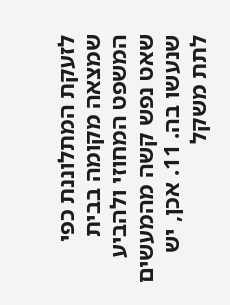לזעקת המתלוננת כפי שמצאה מקומה בבית המשפט המחוזי ולהביע שאט נפש קשה מהמעשים שנעשו בה. 11. אכן, יש לתת משקל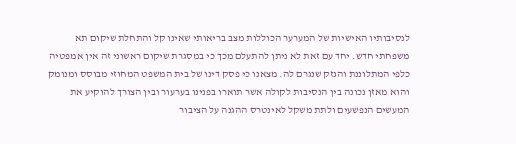לנסיבותיו האישיות של המערער הכוללות מצב בריאותי שאינו קל והתחלת שיקום תא משפחתי חדש. יחד עם זאת לא ניתן להתעלם מכך כי במסגרת שיקום ראשוני זה אין אמפטיה כלפי המתלוננת והנזק שנגרם לה. מצאנו כי פסק דינו של בית המשפט המחוזי מבוסס ומנומק והוא מאזן נכונה בין הנסיבות לקולה אשר תוארו בפנינו בערעור ובין הצורך להוקיע את המעשים הנפשעים ולתת משקל לאינטרס ההגנה על הציבור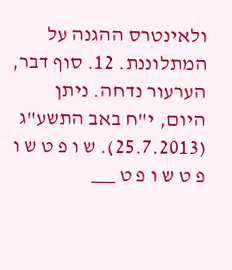ולאינטרס ההגנה על המתלוננת. 12. סוף דבר, הערעור נדחה. ניתן היום, י"ח באב התשע"ג (25.7.2013). ש ו פ ט ש ו פ ט ש ו פ ט ___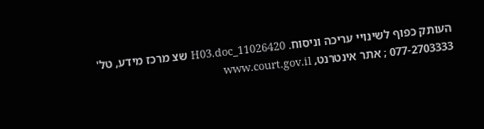העותק כפוף לשינויי עריכה וניסוח. 11026420_H03.doc שצ מרכז מידע, טל' 077-2703333 ; אתר אינטרנט, www.court.gov.il